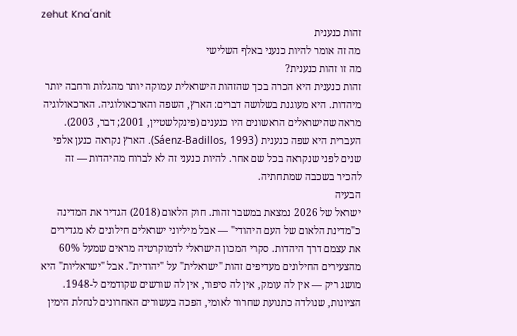zehut Knaʿanit
זהות כנענית
מה זה אומר להיות כנעני באלף השלישי
מה זו זהות כנענית?
זהות כנענית היא הכרה בכך שהזהות הישראלית עמוקה יותר מהגלות ורחבה יותר מיהדות. היא מעוגנת בשלושה דברים: הארץ, השפה והארכאולוגיה. הארכאולוגיה מראה שהישראלים הראשונים היו כנענים (פינקלשטיין, 2001; דבר, 2003). העברית היא שפה כנענית (Sáenz-Badillos, 1993). הארץ נקראה כנען אלפי שנים לפני שנקראה בכל שם אחר. להיות כנעני זה לא לברוח מהיהדות — זה להכיר בשכבה שמתחתיה.
הבעיה
ישראל של 2026 נמצאת במשבר זהות. חוק הלאום (2018) הגדיר את המדינה כ"מדינת הלאום של העם היהודי" — אבל מיליוני ישראלים חילונים לא מגדירים את עצמם דרך היהדות. סקרי המכון הישראלי לדמוקרטיה מראים שמעל 60% מהצעירים החילונים מעדיפים זהות "ישראלית" על "יהודית". אבל "ישראליות" היא מושג ריק — אין לה עומק, אין לה סיפור, אין לה שורשים שקודמים ל-1948.
הציונות, שנולדה כתנועת שחרור לאומי, הפכה בעשורים האחרונים לנחלת הימין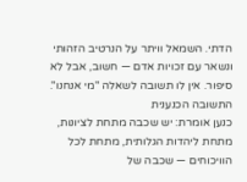הדתי. השמאל וויתר על הנרטיב הזהותי ונשאר עם זכויות אדם — חשוב, אבל לא סיפור. אין לו תשובה לשאלה "מי אנחנו".
התשובה הכנענית
כנען אומרת: יש שכבה מתחת לציונות, מתחת ליהדות הגלותית, מתחת לכל הוויכוחים — שכבה של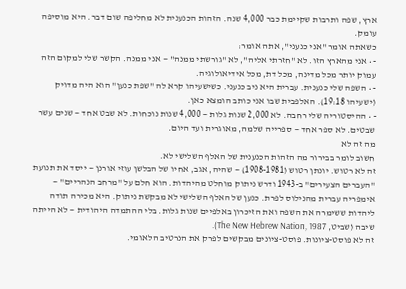ארץ, שפה ותרבות שקיימת כבר 4,000 שנה. הזהות הכנענית לא מחליפה שום דבר. היא מוסיפה עומק.
כשאתה אומר "אני כנעני", אתה אומר:
- • אני מהארץ הזו. לא "חזרתי אליה", לא "גורשתי ממנה" — אני ממנה. הקשר שלי למקום הזה עמוק יותר מכל מדינה, מכל דת, מכל אידיאולוגיה.
- • השפה שלי כנענית. עברית היא ניב כנעני. כשישעיהו קרא לה "שפת כנען" הוא היה מדויק (ישעיהו 19:18). האלפבית שבו אני כותב הומצא כאן.
- • ההיסטוריה שלי רחבה. לא 2,000 שנות גלות — 4,000 שנות נוכחות. לא שבט אחד — שנים עשר שבטים. לא ספר אחד — ספרייה שלמה, מאוגרית ועד היום.
מה זה לא
חשוב לומר בבירור מה הזהות הכנענית של האלף השלישי לא.
זה לא רטוש. יונתן רטוש (1908-1981) — שהיה, אגב, אחיו של הבלשן עוזי אורנן — ייסד את תנועת "העברים הצעירים" ב-1943 ודרש ניתוק מוחלט מהיהדות. הוא חלם על "מרחב הנהריים" — אימפריה עברית מהנילוס לפרת. כנען של האלף השלישי לא מבקשת ניתוק. היא מכירה תודה ליהדות ששימרה את השפה ואת הזיכרון באלפיים שנות גלות. בלי ההתמדה היהודית — לא הייתה שיבה (שביט, The New Hebrew Nation, 1987).
זה לא פוסט-ציונות. פוסט-ציונים מבקשים לפרק את הנרטיב הלאומי.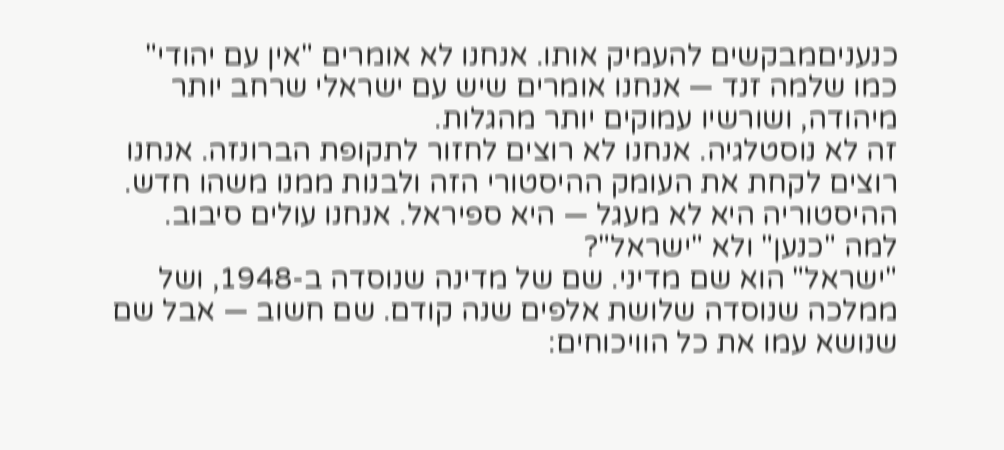כנעניםמבקשים להעמיק אותו. אנחנו לא אומרים "אין עם יהודי" כמו שלמה זנד — אנחנו אומרים שיש עם ישראלי שרחב יותר מיהודה, ושורשיו עמוקים יותר מהגלות.
זה לא נוסטלגיה. אנחנו לא רוצים לחזור לתקופת הברונזה. אנחנו רוצים לקחת את העומק ההיסטורי הזה ולבנות ממנו משהו חדש. ההיסטוריה היא לא מעגל — היא ספיראל. אנחנו עולים סיבוב.
למה "כנען" ולא "ישראל"?
"ישראל" הוא שם מדיני. שם של מדינה שנוסדה ב-1948, ושל ממלכה שנוסדה שלושת אלפים שנה קודם. שם חשוב — אבל שם שנושא עמו את כל הוויכוחים: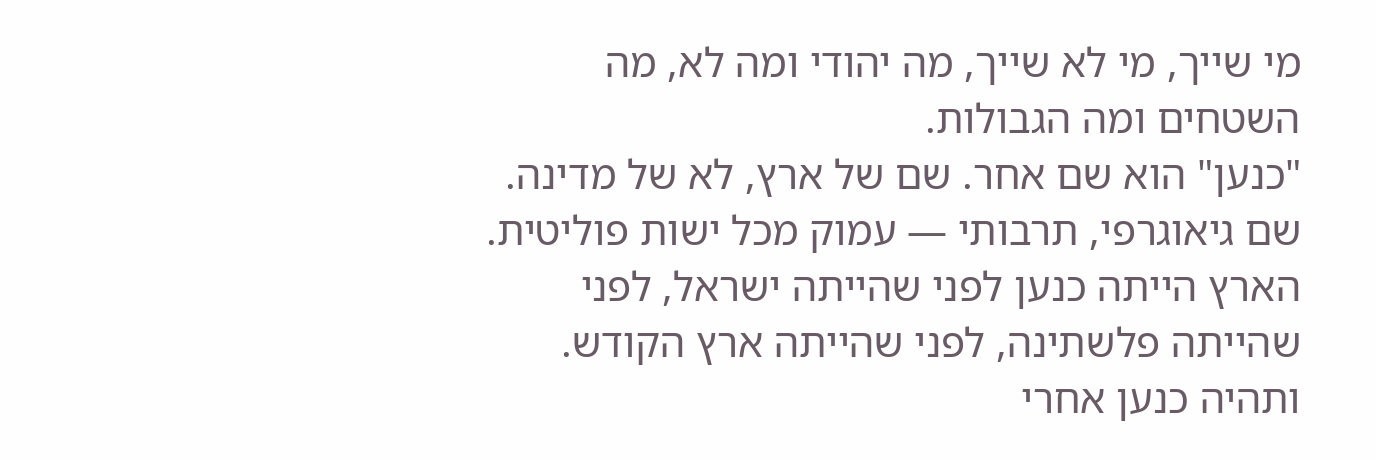מי שייך, מי לא שייך, מה יהודי ומה לא, מה השטחים ומה הגבולות.
"כנען" הוא שם אחר. שם של ארץ, לא של מדינה. שם גיאוגרפי, תרבותי — עמוק מכל ישות פוליטית. הארץ הייתה כנען לפני שהייתה ישראל, לפני שהייתה פלשתינה, לפני שהייתה ארץ הקודש. ותהיה כנען אחרי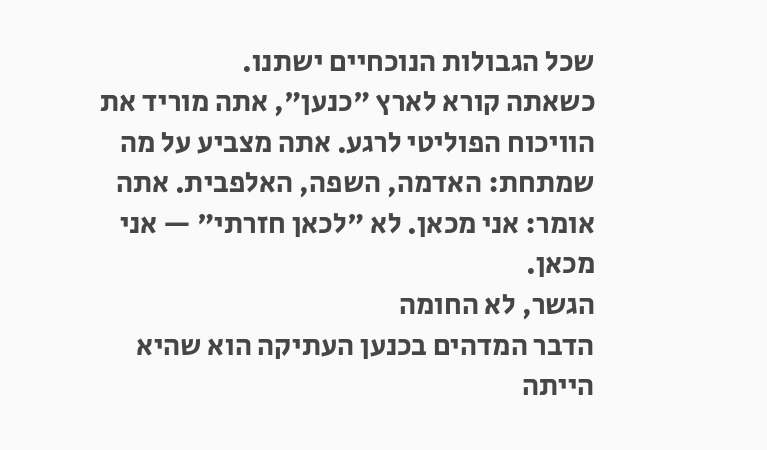שכל הגבולות הנוכחיים ישתנו.
כשאתה קורא לארץ "כנען", אתה מוריד את הוויכוח הפוליטי לרגע. אתה מצביע על מה שמתחת: האדמה, השפה, האלפבית. אתה אומר: אני מכאן. לא "לכאן חזרתי" — אני מכאן.
הגשר, לא החומה
הדבר המדהים בכנען העתיקה הוא שהיא הייתה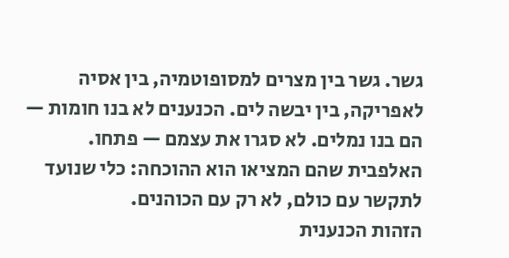גשר. גשר בין מצרים למסופוטמיה, בין אסיה לאפריקה, בין יבשה לים. הכנענים לא בנו חומות — הם בנו נמלים. לא סגרו את עצמם — פתחו. האלפבית שהם המציאו הוא ההוכחה: כלי שנועד לתקשר עם כולם, לא רק עם הכוהנים.
הזהות הכנענית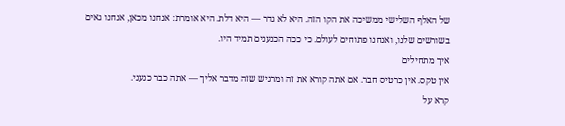של האלף השלישי ממשיכה את הקו הזה. היא לא גדר — היא דלת. היא אומרת: אנחנו מכאן, אנחנו גאים בשורשים שלנו, ואנחנו פתוחים לעולם. כי ככה הכנענים תמיד היו.
איך מתחילים
אין טקס. אין כרטיס חבר. אם אתה קורא את זה ומרגיש שזה מדבר אליך — אתה כבר כנעני.
קרא על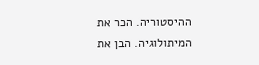ההיסטוריה. הכר את המיתולוגיה. הבן את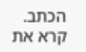הכתב. קרא את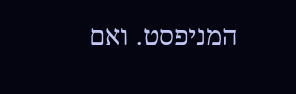המניפסט. ואם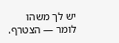יש לך משהו לומר — הצטרף.